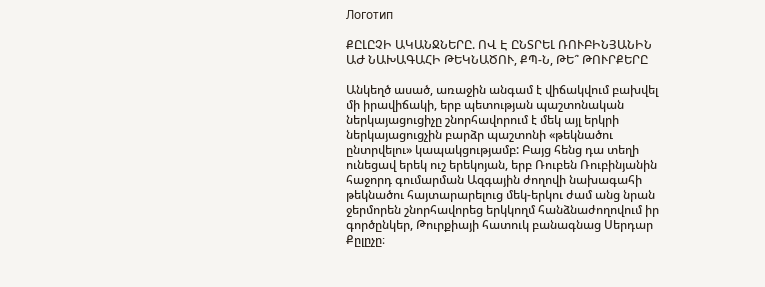Логотип

ՔԸԼԸՉԻ ԱԿԱՆՋՆԵՐԸ. ՈՎ Է ԸՆՏՐԵԼ ՌՈՒԲԻՆՅԱՆԻՆ ԱԺ ՆԱԽԱԳԱՀԻ ԹԵԿՆԱԾՈՒ, ՔՊ-Ն, ԹԵ՞ ԹՈՒՐՔԵՐԸ

Անկեղծ ասած, առաջին անգամ է վիճակվում բախվել մի իրավիճակի, երբ պետության պաշտոնական ներկայացուցիչը շնորհավորում է մեկ այլ երկրի ներկայացուցչին բարձր պաշտոնի «թեկնածու ընտրվելու» կապակցությամբ: Բայց հենց դա տեղի ունեցավ երեկ ուշ երեկոյան, երբ Ռուբեն Ռուբինյանին հաջորդ գումարման Ազգային ժողովի նախագահի թեկնածու հայտարարելուց մեկ-երկու ժամ անց նրան ջերմորեն շնորհավորեց երկկողմ հանձնաժողովում իր գործընկեր, Թուրքիայի հատուկ բանագնաց Սերդար Քըլըչը։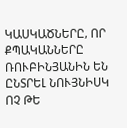ԿԱՍԿԱԾՆԵՐԸ, ՈՐ ՔՊԱԿԱՆՆԵՐԸ ՌՈՒԲԻՆՅԱՆԻՆ ԵՆ ԸՆՏՐԵԼ ՆՈՒՅՆԻՍԿ ՈՉ ԹԵ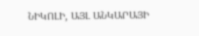ՆԻԿՈԼԻ, ԱՅԼ ԱՆԿԱՐԱՅԻ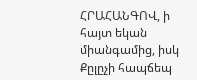ՀՐԱՀԱՆԳՈՎ, ի հայտ եկան միանգամից, իսկ Քըլըչի հապճեպ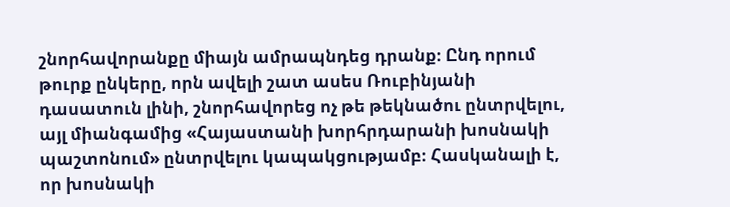շնորհավորանքը միայն ամրապնդեց դրանք։ Ընդ որում թուրք ընկերը, որն ավելի շատ ասես Ռուբինյանի դասատուն լինի, շնորհավորեց ոչ թե թեկնածու ընտրվելու, այլ միանգամից «Հայաստանի խորհրդարանի խոսնակի պաշտոնում» ընտրվելու կապակցությամբ։ Հասկանալի է, որ խոսնակի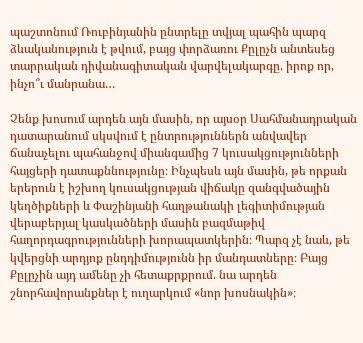պաշտոնում Ռուբինյանին ընտրելը տվյալ պահին պարզ ձևականություն է թվում, բայց փորձառու Քըլըչն անտեսեց տարրական դիվանագիտական վարվելակարգը. իրոք որ, ինչո՞ւ մանրանա…

Չենք խոսում արդեն այն մասին, որ այսօր Սահմանադրական դատարանում սկսվում է ընտրություններն անվավեր ճանաչելու պահանջով միանգամից 7 կուսակցությունների հայցերի դատաքննությունը։ Ինչպեսև այն մասին, թե որքան երերուն է իշխող կուսակցության վիճակը զանգվածային կեղծիքների և Փաշինյանի հաղթանակի լեգիտիմության վերաբերյալ կասկածների մասին բազմաթիվ հաղորդագրությունների խորապատկերին։ Պարզ չէ նաև, թե կվերցնի արդյոք ընդդիմությունն իր մանդատները։ Բայց Քըլըչին այդ ամենը չի հետաքրքրում. նա արդեն շնորհավորանքներ է ուղարկում «նոր խոսնակին»։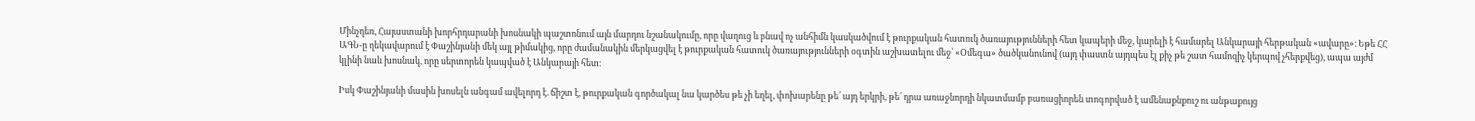Մինչդեռ, Հայաստանի խորհրդարանի խոսնակի պաշտոնում այն մարդու նշանակումը, որը վաղուց և բնավ ոչ անհիմն կասկածվում է թուրքական հատուկ ծառայությունների հետ կապերի մեջ, կարելի է համարել Անկարայի հերթական «ավարը»։ Եթե ՀՀ ԱԳՆ-ը ղեկավարում է Փաշինյանի մեկ այլ թիմակից, որը ժամանակին մերկացվել է թուրքական հատուկ ծառայությունների օգտին աշխատելու մեջ՝ «Օմեգա» ծածկանունով (այդ փաստն այդպես էլ քիչ թե շատ համոզիչ կերպով չհերքվեց), ապա այժմ կլինի նաև խոսնակ, որը սերտորեն կապված է Անկարայի հետ։

Իսկ Փաշինյանի մասին խոսելն անգամ ավելորդ է. ճիշտ է, թուրքական գործակալ նա կարծես թե չի եղել, փոխարենը թե՛ այդ երկրի, թե՛ դրա առաջնորդի նկատմամբ բառացիորեն տոգորված է ամենաքնքուշ ու անթաքույց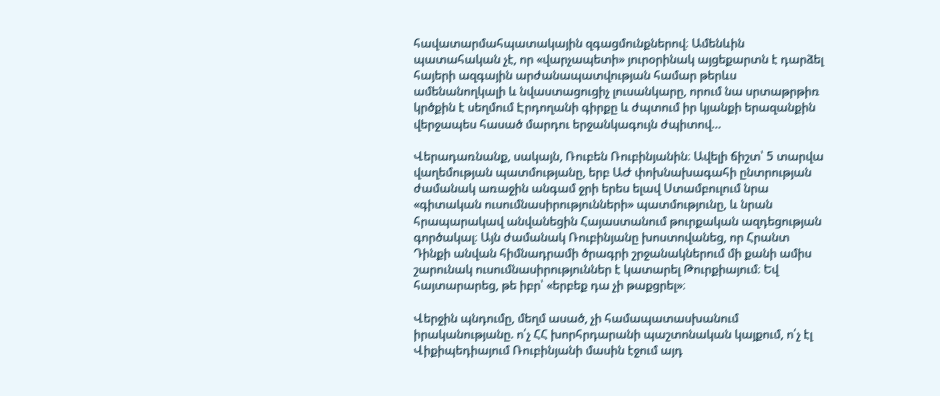հավատարմահպատակային զգացմունքներով։ Ամենևին պատահական չէ, որ «վարչապետի» յուրօրինակ այցեքարտն է դարձել հայերի ազգային արժանապատվության համար թերևս ամենանողկալի և նվաստացուցիչ լուսանկարը, որում նա սրտաթրթիռ կրծքին է սեղմում Էրդողանի գիրքը և ժպտում իր կյանքի երազանքին վերջապես հասած մարդու երջանկագույն ժպիտով…

Վերադառնանք, սակայն, Ռուբեն Ռուբինյանին։ Ավելի ճիշտ՝ 5 տարվա վաղեմության պատմությանը, երբ ԱԺ փոխնախագահի ընտրության ժամանակ առաջին անգամ ջրի երես ելավ Ստամբուլում նրա «գիտական ուսումնասիրությունների» պատմությունը, և նրան հրապարակավ անվանեցին Հայաստանում թուրքական ազդեցության գործակալ։ Այն ժամանակ Ռուբինյանը խոստովանեց, որ Հրանտ Դինքի անվան հիմնադրամի ծրագրի շրջանակներում մի քանի ամիս շարունակ ուսումնասիրություններ է կատարել Թուրքիայում։ Եվ հայտարարեց, թե իբր՝ «երբեք դա չի թաքցրել»։

Վերջին պնդումը, մեղմ ասած, չի համապատասխանում իրականությանը. ո՛չ ՀՀ խորհրդարանի պաշտոնական կայքում, ո՛չ էլ Վիքիպեդիայում Ռուբինյանի մասին էջում այդ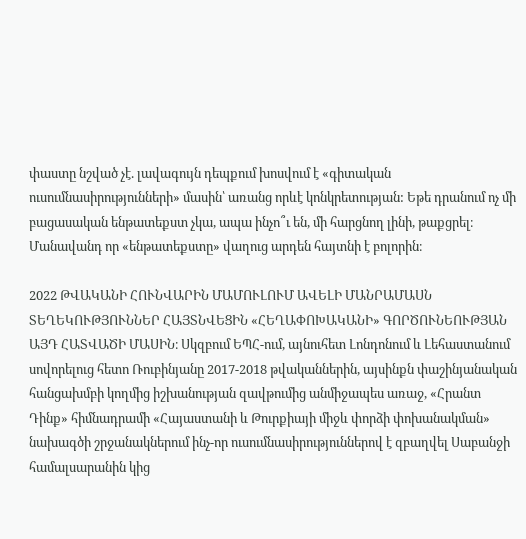փաստը նշված չէ. լավագույն դեպքում խոսվում է «գիտական ուսումնասիրությունների» մասին՝ առանց որևէ կոնկրետության: Եթե դրանում ոչ մի բացասական ենթատեքստ չկա, ապա ինչո՞ւ են, մի հարցնող լինի, թաքցրել։ Մանավանդ որ «ենթատեքստը» վաղուց արդեն հայտնի է բոլորին։

2022 ԹՎԱԿԱՆԻ ՀՈՒՆՎԱՐԻՆ ՄԱՄՈՒԼՈՒՄ ԱՎԵԼԻ ՄԱՆՐԱՄԱՍՆ ՏԵՂԵԿՈՒԹՅՈՒՆՆԵՐ ՀԱՅՏՆՎԵՑԻՆ «ՀԵՂԱՓՈԽԱԿԱՆԻ» ԳՈՐԾՈՒՆԵՈՒԹՅԱՆ ԱՅԴ ՀԱՏՎԱԾԻ ՄԱՍԻՆ։ Սկզբում ԵՊՀ-ում, այնուհետ Լոնդոնում և Լեհաստանում սովորելուց հետո Ռուբինյանը 2017-2018 թվականներին, այսինքն փաշինյանական հանցախմբի կողմից իշխանության զավթումից անմիջապես առաջ, «Հրանտ Դինք» հիմնադրամի «Հայաստանի և Թուրքիայի միջև փորձի փոխանակման» նախագծի շրջանակներում ինչ-որ ուսումնասիրություններով է զբաղվել Սաբանջի համալսարանին կից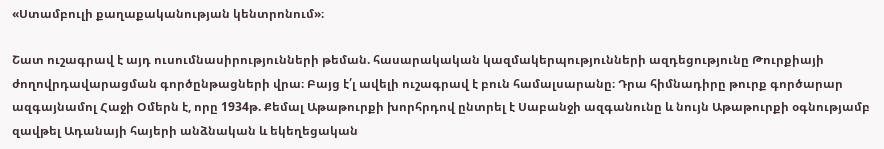«Ստամբուլի քաղաքականության կենտրոնում»։

Շատ ուշագրավ է այդ ուսումնասիրությունների թեման. հասարակական կազմակերպությունների ազդեցությունը Թուրքիայի ժողովրդավարացման գործընթացների վրա։ Բայց է՛լ ավելի ուշագրավ է բուն համալսարանը։ Դրա հիմնադիրը թուրք գործարար ազգայնամոլ Հաջի Օմերն է, որը 1934թ. Քեմալ Աթաթուրքի խորհրդով ընտրել է Սաբանջի ազգանունը և նույն Աթաթուրքի օգնությամբ զավթել Ադանայի հայերի անձնական և եկեղեցական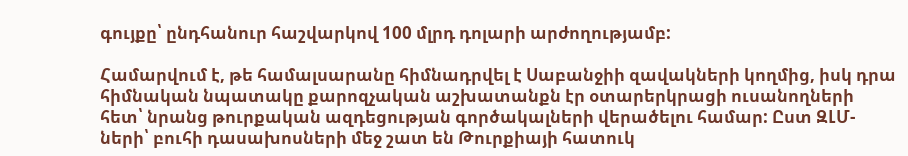գույքը՝ ընդհանուր հաշվարկով 100 մլրդ դոլարի արժողությամբ:

Համարվում է, թե համալսարանը հիմնադրվել է Սաբանջիի զավակների կողմից, իսկ դրա հիմնական նպատակը քարոզչական աշխատանքն էր օտարերկրացի ուսանողների հետ՝ նրանց թուրքական ազդեցության գործակալների վերածելու համար: Ըստ ԶԼՄ-ների՝ բուհի դասախոսների մեջ շատ են Թուրքիայի հատուկ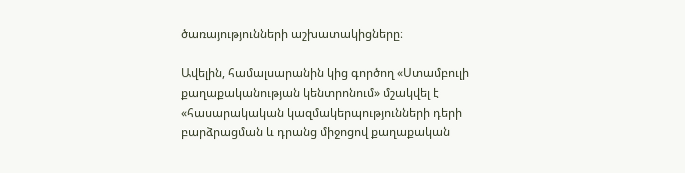ծառայությունների աշխատակիցները։

Ավելին, համալսարանին կից գործող «Ստամբուլի քաղաքականության կենտրոնում» մշակվել է «հասարակական կազմակերպությունների դերի բարձրացման և դրանց միջոցով քաղաքական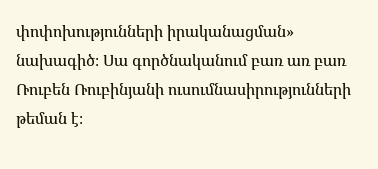փոփոխությունների իրականացման» նախագիծ։ Սա գործնականում բառ առ բառ Ռուբեն Ռուբինյանի ուսումնասիրությունների թեման է։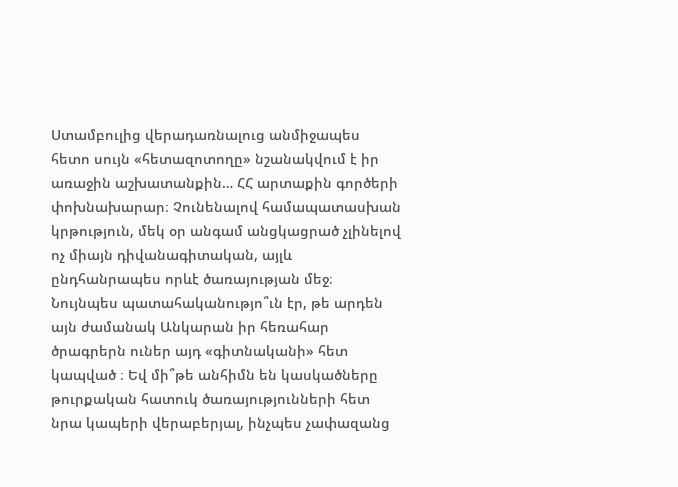Ստամբուլից վերադառնալուց անմիջապես հետո սույն «հետազոտողը» նշանակվում է իր առաջին աշխատանքին… ՀՀ արտաքին գործերի փոխնախարար։ Չունենալով համապատասխան կրթություն, մեկ օր անգամ անցկացրած չլինելով ոչ միայն դիվանագիտական, այլև ընդհանրապես որևէ ծառայության մեջ։ Նույնպես պատահականությո՞ւն էր, թե արդեն այն ժամանակ Անկարան իր հեռահար ծրագրերն ուներ այդ «գիտնականի» հետ կապված ։ Եվ մի՞թե անհիմն են կասկածները թուրքական հատուկ ծառայությունների հետ նրա կապերի վերաբերյալ, ինչպես չափազանց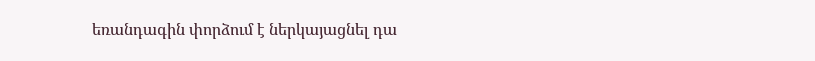եռանդագին փորձում է ներկայացնել դա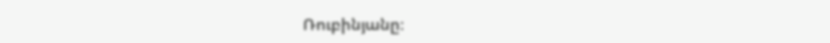Ռուբինյանը։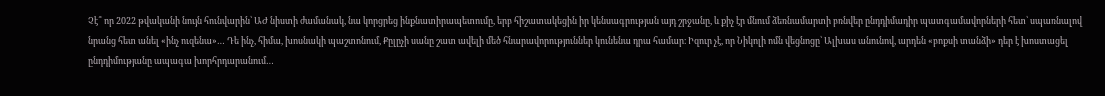Չէ՞ որ 2022 թվականի նույն հունվարին՝ ԱԺ նիստի ժամանակ, նա կորցրեց ինքնատիրապետումը, երբ հիշատակեցին իր կենսագրության այդ շրջանը, և քիչ էր մնում ձեռնամարտի բռնվեր ընդդիմադիր պատգամավորների հետ՝ սպառնալով նրանց հետ անել «ինչ ուզենա»… Դե ինչ, հիմա, խոսնակի պաշտոնում, Քըլըչի սանը շատ ավելի մեծ հնարավորություններ կունենա դրա համար։ Իզուր չէ, որ Նիկոլի ոմն վեցնոցը՝ Ալխաս անունով, արդեն «բոքսի տանձի» դեր է խոստացել ընդդիմությանը ապագա խորհրդարանում…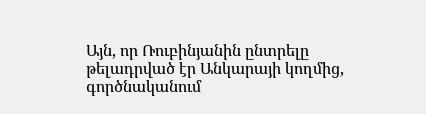Այն, որ Ռուբինյանին ընտրելը թելադրված էր Անկարայի կողմից, գործնականում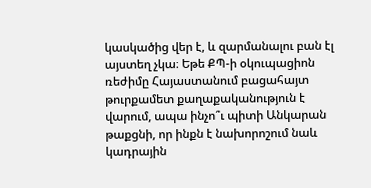կասկածից վեր է, և զարմանալու բան էլ այստեղ չկա։ Եթե ՔՊ-ի օկուպացիոն ռեժիմը Հայաստանում բացահայտ թուրքամետ քաղաքականություն է վարում, ապա ինչո՞ւ պիտի Անկարան թաքցնի, որ ինքն է նախորոշում նաև կադրային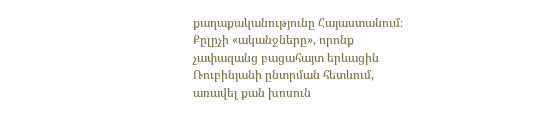քաղաքականությունը Հայաստանում։ Քըլըչի «ականջները», որոնք չափազանց բացահայտ երևացին Ռուբինյանի ընտրման հետևում, առավել քան խոսուն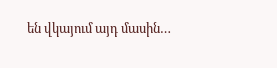են վկայում այդ մասին…